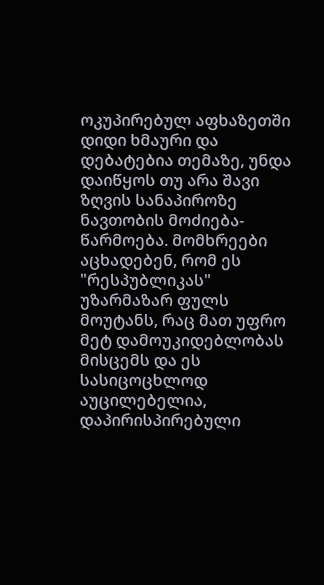ოკუპირებულ აფხაზეთში დიდი ხმაური და დებატებია თემაზე, უნდა დაიწყოს თუ არა შავი ზღვის სანაპიროზე ნავთობის მოძიება-წარმოება. მომხრეები აცხადებენ, რომ ეს "რესპუბლიკას" უზარმაზარ ფულს მოუტანს, რაც მათ უფრო მეტ დამოუკიდებლობას მისცემს და ეს სასიცოცხლოდ აუცილებელია, დაპირისპირებული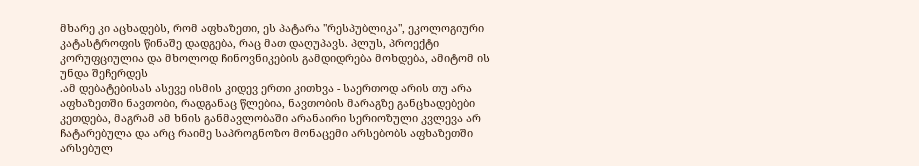მხარე კი აცხადებს, რომ აფხაზეთი, ეს პატარა "რესპუბლიკა", ეკოლოგიური კატასტროფის წინაშე დადგება, რაც მათ დაღუპავს. პლუს, პროექტი კორუფციულია და მხოლოდ ჩინოვნიკების გამდიდრება მოხდება, ამიტომ ის უნდა შეჩერდეს
.ამ დებატებისას ასევე ისმის კიდევ ერთი კითხვა - საერთოდ არის თუ არა აფხაზეთში ნავთობი, რადგანაც წლებია, ნავთობის მარაგზე განცხადებები კეთდება, მაგრამ ამ ხნის განმავლობაში არანაირი სერიოზული კვლევა არ ჩატარებულა და არც რაიმე საპროგნოზო მონაცემი არსებობს აფხაზეთში არსებულ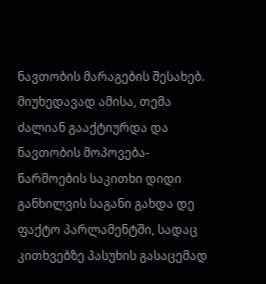ნავთობის მარაგების შესახებ.
მიუხედავად ამისა, თემა ძალიან გააქტიურდა და ნავთობის მოპოვება-წარმოების საკითხი დიდი განხილვის საგანი გახდა დე ფაქტო პარლამენტში, სადაც კითხვებზე პასუხის გასაცემად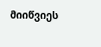მიიწვიეს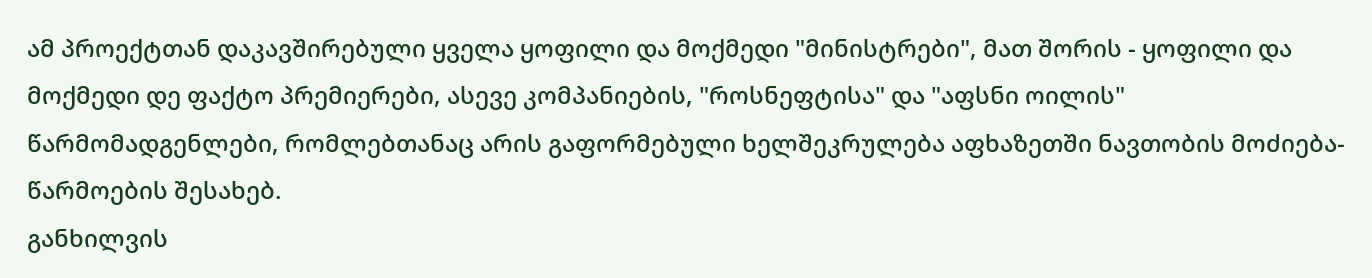ამ პროექტთან დაკავშირებული ყველა ყოფილი და მოქმედი "მინისტრები", მათ შორის - ყოფილი და მოქმედი დე ფაქტო პრემიერები, ასევე კომპანიების, "როსნეფტისა" და "აფსნი ოილის" წარმომადგენლები, რომლებთანაც არის გაფორმებული ხელშეკრულება აფხაზეთში ნავთობის მოძიება-წარმოების შესახებ.
განხილვის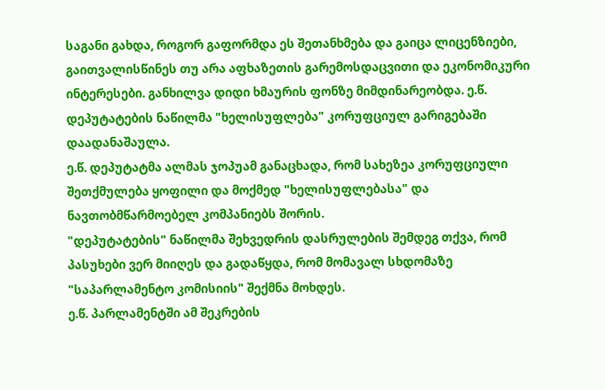საგანი გახდა, როგორ გაფორმდა ეს შეთანხმება და გაიცა ლიცენზიები, გაითვალისწინეს თუ არა აფხაზეთის გარემოსდაცვითი და ეკონომიკური ინტერესები. განხილვა დიდი ხმაურის ფონზე მიმდინარეობდა. ე.წ. დეპუტატების ნაწილმა "ხელისუფლება" კორუფციულ გარიგებაში დაადანაშაულა.
ე.წ. დეპუტატმა ალმას ჯოპუამ განაცხადა, რომ სახეზეა კორუფციული შეთქმულება ყოფილი და მოქმედ "ხელისუფლებასა" და ნავთობმწარმოებელ კომპანიებს შორის.
"დეპუტატების" ნაწილმა შეხვედრის დასრულების შემდეგ თქვა, რომ პასუხები ვერ მიიღეს და გადაწყდა, რომ მომავალ სხდომაზე "საპარლამენტო კომისიის" შექმნა მოხდეს.
ე.წ. პარლამენტში ამ შეკრების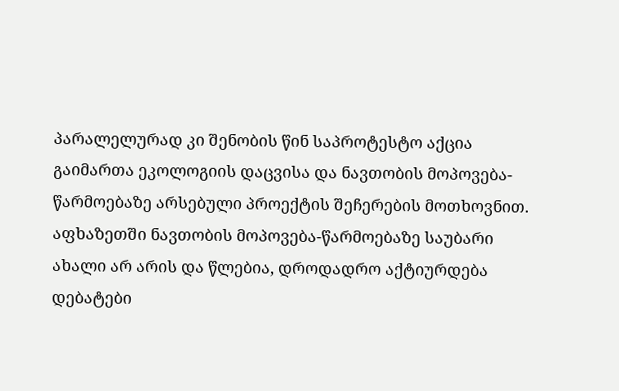პარალელურად კი შენობის წინ საპროტესტო აქცია გაიმართა ეკოლოგიის დაცვისა და ნავთობის მოპოვება-წარმოებაზე არსებული პროექტის შეჩერების მოთხოვნით.
აფხაზეთში ნავთობის მოპოვება-წარმოებაზე საუბარი ახალი არ არის და წლებია, დროდადრო აქტიურდება დებატები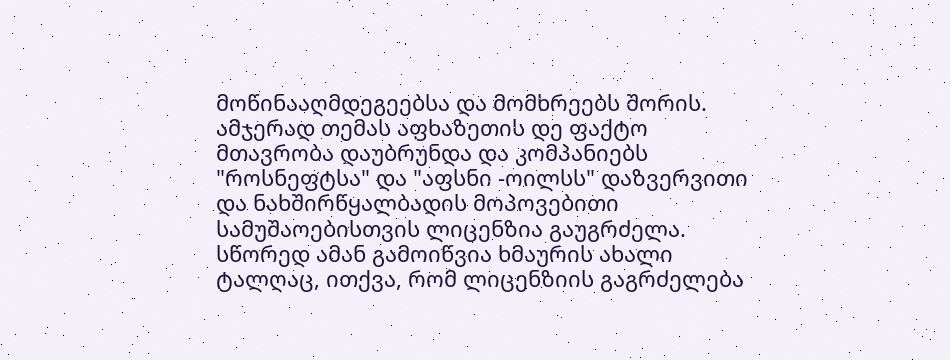მოწინააღმდეგეებსა და მომხრეებს შორის. ამჯერად თემას აფხაზეთის დე ფაქტო მთავრობა დაუბრუნდა და კომპანიებს "როსნეფტსა" და "აფსნი -ოილსს" დაზვერვითი და ნახშირწყალბადის მოპოვებითი სამუშაოებისთვის ლიცენზია გაუგრძელა. სწორედ ამან გამოიწვია ხმაურის ახალი ტალღაც, ითქვა, რომ ლიცენზიის გაგრძელება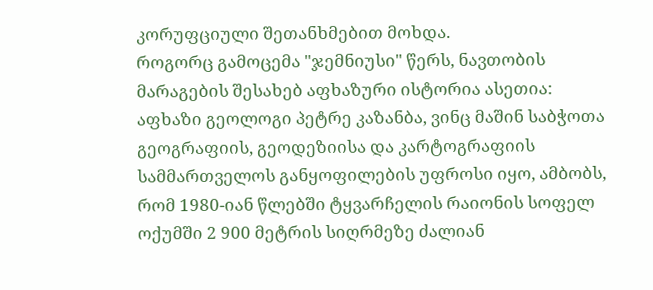კორუფციული შეთანხმებით მოხდა.
როგორც გამოცემა "ჯემნიუსი" წერს, ნავთობის მარაგების შესახებ აფხაზური ისტორია ასეთია: აფხაზი გეოლოგი პეტრე კაზანბა, ვინც მაშინ საბჭოთა გეოგრაფიის, გეოდეზიისა და კარტოგრაფიის სამმართველოს განყოფილების უფროსი იყო, ამბობს, რომ 1980-იან წლებში ტყვარჩელის რაიონის სოფელ ოქუმში 2 900 მეტრის სიღრმეზე ძალიან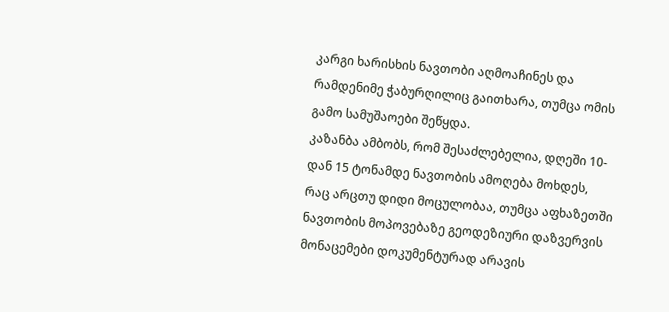კარგი ხარისხის ნავთობი აღმოაჩინეს და რამდენიმე ჭაბურღილიც გაითხარა, თუმცა ომის გამო სამუშაოები შეწყდა.
კაზანბა ამბობს, რომ შესაძლებელია, დღეში 10-დან 15 ტონამდე ნავთობის ამოღება მოხდეს, რაც არცთუ დიდი მოცულობაა, თუმცა აფხაზეთში ნავთობის მოპოვებაზე გეოდეზიური დაზვერვის მონაცემები დოკუმენტურად არავის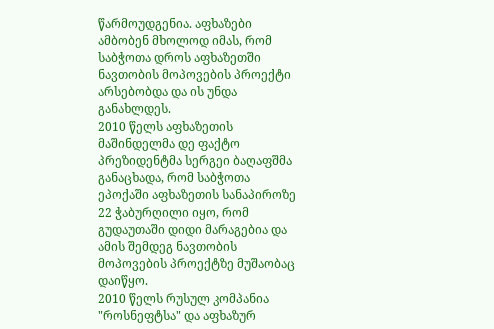წარმოუდგენია. აფხაზები ამბობენ მხოლოდ იმას, რომ საბჭოთა დროს აფხაზეთში ნავთობის მოპოვების პროექტი არსებობდა და ის უნდა განახლდეს.
2010 წელს აფხაზეთის მაშინდელმა დე ფაქტო პრეზიდენტმა სერგეი ბაღაფშმა განაცხადა, რომ საბჭოთა ეპოქაში აფხაზეთის სანაპიროზე 22 ჭაბურღილი იყო, რომ გუდაუთაში დიდი მარაგებია და ამის შემდეგ ნავთობის მოპოვების პროექტზე მუშაობაც დაიწყო.
2010 წელს რუსულ კომპანია "როსნეფტსა" და აფხაზურ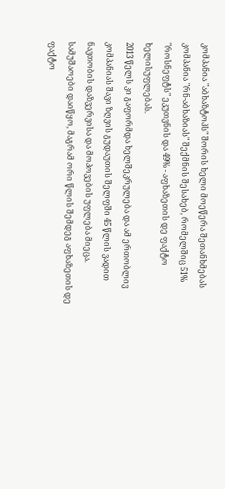კომპანია "აბხაზტოპს" შორის ხელი მოეწერა შეთანხმებას კომპანია "რნ-აბხაზიას" შექმნის შესახებ, რომელშიც 51% "როსნეფტს" ეკუთვნის და 49% - აფხაზეთის დე ფაქტო ხელისუფლებას.
2013 წელს კი გაფორმდა ხელშეკრულება და ამ ერთობლივ კომპანიას შავი ზღვის გუდაუთის შელფში 45 წლის ვადით ნავთობის დაზვერვისა და მოპოვების უფლება მიეცა. სამუშაოები დაიწყო, მაგრამ ორი წლის შემდეგ აფხაზეთის დე ფაქტო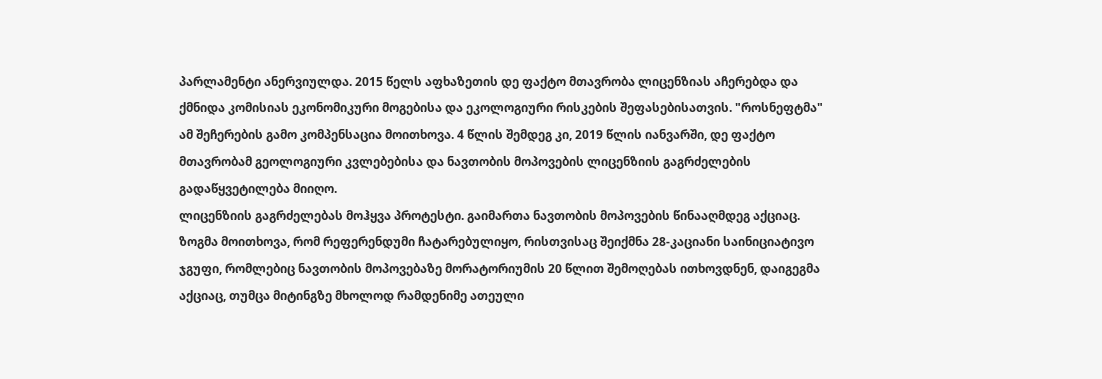პარლამენტი ანერვიულდა. 2015 წელს აფხაზეთის დე ფაქტო მთავრობა ლიცენზიას აჩერებდა და ქმნიდა კომისიას ეკონომიკური მოგებისა და ეკოლოგიური რისკების შეფასებისათვის. "როსნეფტმა" ამ შეჩერების გამო კომპენსაცია მოითხოვა. 4 წლის შემდეგ კი, 2019 წლის იანვარში, დე ფაქტო მთავრობამ გეოლოგიური კვლებებისა და ნავთობის მოპოვების ლიცენზიის გაგრძელების გადაწყვეტილება მიიღო.
ლიცენზიის გაგრძელებას მოჰყვა პროტესტი. გაიმართა ნავთობის მოპოვების წინააღმდეგ აქციაც. ზოგმა მოითხოვა, რომ რეფერენდუმი ჩატარებულიყო, რისთვისაც შეიქმნა 28-კაციანი საინიციატივო ჯგუფი, რომლებიც ნავთობის მოპოვებაზე მორატორიუმის 20 წლით შემოღებას ითხოვდნენ, დაიგეგმა აქციაც, თუმცა მიტინგზე მხოლოდ რამდენიმე ათეული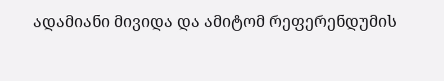ადამიანი მივიდა და ამიტომ რეფერენდუმის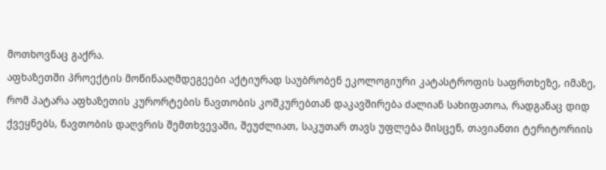მოთხოვნაც გაქრა.
აფხაზეთში პროექტის მოწინააღმდეგეები აქტიურად საუბრობენ ეკოლოგიური კატასტროფის საფრთხეზე, იმაზე, რომ პატარა აფხაზეთის კურორტების ნავთობის კოშკურებთან დაკავშირება ძალიან სახიფათოა, რადგანაც დიდ ქვეყნებს, ნავთობის დაღვრის შემთხვევაში, შეუძლიათ, საკუთარ თავს უფლება მისცენ, თავიანთი ტერიტორიის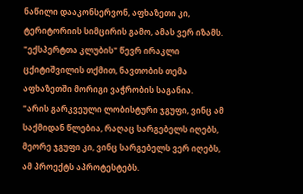ნაწილი დააკონსერვონ, აფხაზეთი კი, ტერიტორიის სიმცირის გამო, ამას ვერ იზამს.
"ექსპერტთა კლუბის" წევრ ირაკლი ცქიტიშვილის თქმით, ნავთობის თემა აფხაზეთში მორიგი ვაჭრობის საგანია.
"არის გარკვეული ლობისტური ჯგუფი, ვინც ამ საქმიდან წლებია, რაღაც სარგებელს იღებს, მეორე ჯგუფი კი, ვინც სარგებელს ვერ იღებს, ამ პროექტს აპროტესტებს.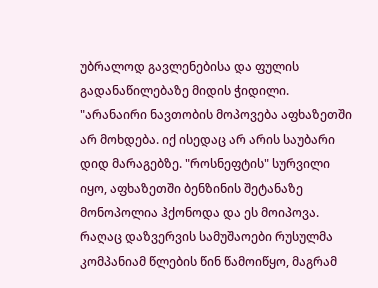უბრალოდ გავლენებისა და ფულის გადანაწილებაზე მიდის ჭიდილი.
"არანაირი ნავთობის მოპოვება აფხაზეთში არ მოხდება. იქ ისედაც არ არის საუბარი დიდ მარაგებზე. "როსნეფტის" სურვილი იყო, აფხაზეთში ბენზინის შეტანაზე მონოპოლია ჰქონოდა და ეს მოიპოვა. რაღაც დაზვერვის სამუშაოები რუსულმა კომპანიამ წლების წინ წამოიწყო, მაგრამ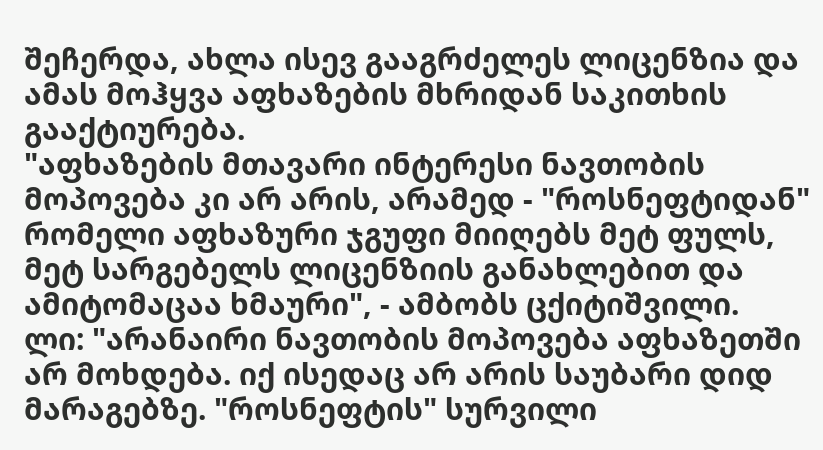შეჩერდა, ახლა ისევ გააგრძელეს ლიცენზია და ამას მოჰყვა აფხაზების მხრიდან საკითხის გააქტიურება.
"აფხაზების მთავარი ინტერესი ნავთობის მოპოვება კი არ არის, არამედ - "როსნეფტიდან" რომელი აფხაზური ჯგუფი მიიღებს მეტ ფულს, მეტ სარგებელს ლიცენზიის განახლებით და ამიტომაცაა ხმაური", - ამბობს ცქიტიშვილი.
ლი: "არანაირი ნავთობის მოპოვება აფხაზეთში არ მოხდება. იქ ისედაც არ არის საუბარი დიდ მარაგებზე. "როსნეფტის" სურვილი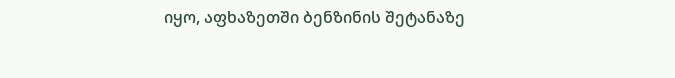იყო, აფხაზეთში ბენზინის შეტანაზე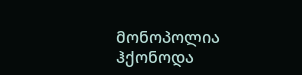მონოპოლია ჰქონოდა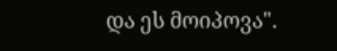და ეს მოიპოვა".